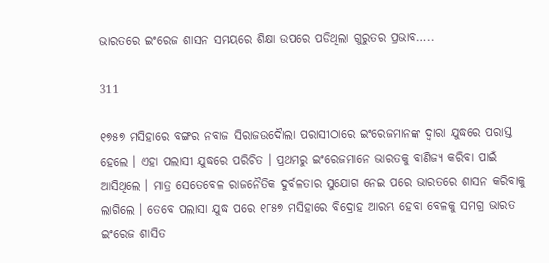ଭାରତରେ ଇଂରେଜ ଶାସନ ସମୟରେ ଶିକ୍ଷା ଉପରେ ପଡିଥିଲା ଗୁରୁତର ପ୍ରଭାବ…..

311

୧୭୫୭ ମସିହାରେ ବଙ୍ଗର ନବାଜ ସିରାଜଉଦୈାଲା ପରାସୀଠାରେ ଇଂରେଜମାନଙ୍କ ଦ୍ୱାରା ଯୁଦ୍ଧରେ ପରାସ୍ତ ହେଲେ । ଏହା ପଲାସୀ ଯୁଦ୍ଧରେ ପରିଚିତ । ପ୍ରଥମରୁ ଇଂରେଜମାନେ ଭାରତକୁ ବାଣିଜ୍ୟ କରିବା ପାଇଁ ଆସିଥିଲେ । ମାତ୍ର ସେତେବେଳ ରାଜନୈତିକ ଦୁର୍ବଳତାର ସୁଯୋଗ ନେଇ ପରେ ଭାରତରେ ଶାସନ କରିବାକୁ ଲାଗିଲେ । ତେବେ ପଲାସା ଯୁଦ୍ଧ ପରେ ୧୮୫୭ ମସିହାରେ ବିଦ୍ରୋହ ଆରମ୍ଭ ହେବା ବେଳକୁ ସମଗ୍ର ଭାରତ ଇଂରେଜ ଶାସିତ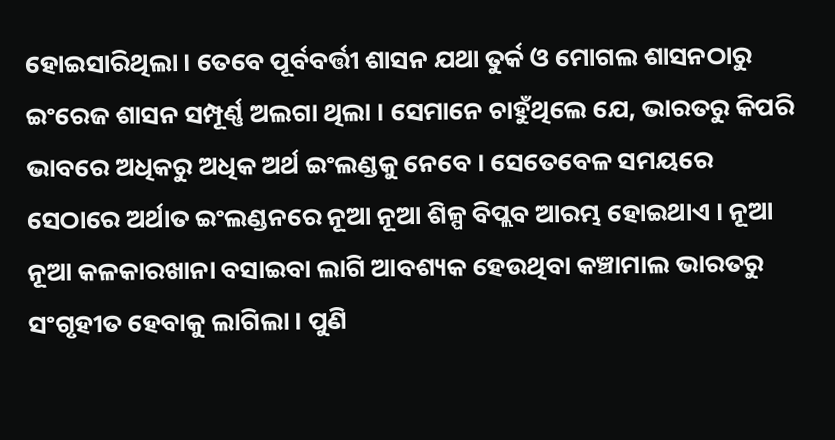ହୋଇସାରିଥିଲା । ତେବେ ପୂର୍ବବର୍ତ୍ତୀ ଶାସନ ଯଥା ତୁର୍କ ଓ ମୋଗଲ ଶାସନଠାରୁ ଇଂରେଜ ଶାସନ ସମ୍ପୂର୍ଣ୍ଣ ଅଲଗା ଥିଲା । ସେମାନେ ଚାହୁଁଥିଲେ ଯେ, ଭାରତରୁ କିପରି ଭାବରେ ଅଧିକରୁ ଅଧିକ ଅର୍ଥ ଇଂଲଣ୍ଡକୁ ନେବେ । ସେତେବେଳ ସମୟରେ ସେଠାରେ ଅର୍ଥାତ ଇଂଲଣ୍ଡନରେ ନୂଆ ନୂଆ ଶିଳ୍ପ ବିପ୍ଲବ ଆରମ୍ଭ ହୋଇଥାଏ । ନୂଆ ନୂଆ କଳକାରଖାନା ବସାଇବା ଲାଗି ଆବଶ୍ୟକ ହେଉଥିବା କଞ୍ଚାମାଲ ଭାରତରୁ ସଂଗୃହୀତ ହେବାକୁ ଲାଗିଲା । ପୁଣି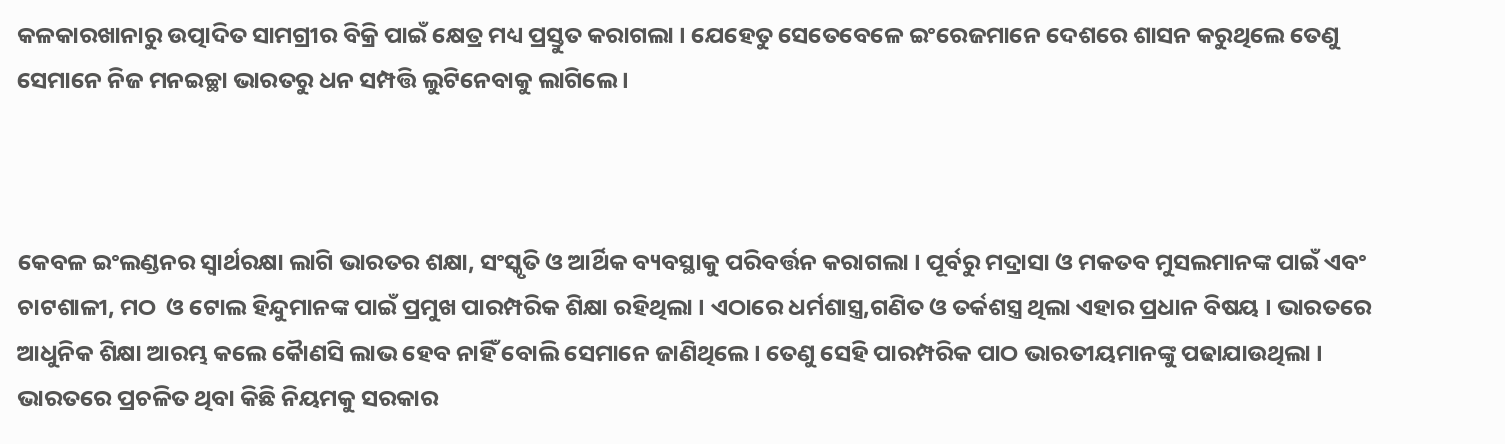କଳକାରଖାନାରୁ ଉତ୍ପାଦିତ ସାମଗ୍ରୀର ବିକ୍ରି ପାଇଁ କ୍ଷେତ୍ର ମଧ୍ୟ ପ୍ରସ୍ତୁତ କରାଗଲା । ଯେହେତୁ ସେତେବେଳେ ଇଂରେଜମାନେ ଦେଶରେ ଶାସନ କରୁଥିଲେ ତେଣୁ ସେମାନେ ନିଜ ମନଇଚ୍ଛା ଭାରତରୁ ଧନ ସମ୍ପତ୍ତି ଲୁଟିନେବାକୁ ଲାଗିଲେ ।



କେବଳ ଇଂଲଣ୍ଡନର ସ୍ୱାର୍ଥରକ୍ଷା ଲାଗି ଭାରତର ଶକ୍ଷା, ସଂସ୍କୃତି ଓ ଆର୍ଥିକ ବ୍ୟବସ୍ଥାକୁ ପରିବର୍ତ୍ତନ କରାଗଲା । ପୂର୍ବରୁ ମଦ୍ରାସା ଓ ମକତବ ମୁସଲମାନଙ୍କ ପାଇଁ ଏବଂ ଚାଟଶାଳୀ, ମଠ  ଓ ଟୋଲ ହିନ୍ଦୁମାନଙ୍କ ପାଇଁ ପ୍ରମୁଖ ପାରମ୍ପରିକ ଶିକ୍ଷା ରହିଥିଲା । ଏଠାରେ ଧର୍ମଶାସ୍ତ୍ର,ଗଣିତ ଓ ତର୍କଶସ୍ତ୍ର ଥିଲା ଏହାର ପ୍ରଧାନ ବିଷୟ । ଭାରତରେ ଆଧୁନିକ ଶିକ୍ଷା ଆରମ୍ଭ କଲେ କୈାଣସି ଲାଭ ହେବ ନାହିଁ ବୋଲି ସେମାନେ ଜାଣିଥିଲେ । ତେଣୁ ସେହି ପାରମ୍ପରିକ ପାଠ ଭାରତୀୟମାନଙ୍କୁ ପଢାଯାଉଥିଲା । ଭାରତରେ ପ୍ରଚଳିତ ଥିବା କିଛି ନିୟମକୁ ସରକାର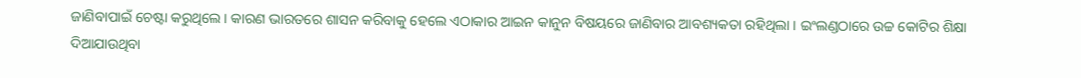ଜାଣିବାପାଇଁ ଚେଷ୍ଟା କରୁଥିଲେ । କାରଣ ଭାରତରେ ଶାସନ କରିବାକୁ ହେଲେ ଏଠାକାର ଆଇନ କାନୁନ ବିଷୟରେ ଜାଣିବାର ଆବଶ୍ୟକତା ରହିଥିଲା । ଇଂଲଣ୍ଡଠାରେ ଉଚ୍ଚ କୋଟିର ଶିକ୍ଷା ଦିଆଯାଉଥିବା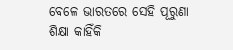ବେଳେ ଭାରତରେ ସେହି ପୂରୁଣା ଶିକ୍ଷା କାହିଁକି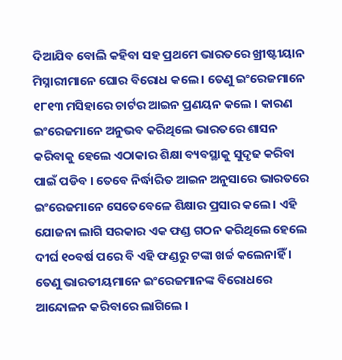ଦିଆଯିବ ବୋଲି କହିବା ସହ ପ୍ରଥମେ ଭାରତରେ ଖ୍ରୀଷ୍ଟୀୟାନ ମିସ୍ନାରୀମାନେ ଘୋର ବିରୋଧ କଲେ । ତେଣୁ ଇଂରେଜମାନେ ୧୮୧୩ ମସିହାରେ ଚାର୍ଟର ଆଇନ ପ୍ରଣୟନ କଲେ । କାରଣ ଇଂରେଜମାନେ ଅନୁଭବ କରିଥିଲେ ଭାରତରେ ଶାସନ କରିବାକୁ ହେଲେ ଏଠାକାର ଶିକ୍ଷା ବ୍ୟବସ୍ଥାକୁ ସୁଦୃଢ କରିବା ପାଇଁ ପଡିବ । ତେବେ ନିର୍ଦ୍ଧାରିତ ଆଇନ ଅନୁସାରେ ଭାରତରେ ଇଂରେଜମାନେ ସେତେବେଳେ ଶିକ୍ଷାର ପ୍ରସାର କଲେ । ଏହି ଯୋଜନା ଲାଗି ସରକାର ଏକ ଫଣ୍ଡ ଗଠନ କରିଥିଲେ ହେଲେ ଦୀର୍ଘ ୧୦ବର୍ଷ ପରେ ବି ଏହି ଫଣ୍ଡରୁ ଟଙ୍କା ଖର୍ଚ୍ଚ କଲେନାହିଁ । ତେଣୁ ଭାରତୀୟମାନେ ଇଂରେଜମାନଙ୍କ ବିରୋଧରେ ଆନ୍ଦୋଳନ କରିବାରେ ଲାଗିଲେ ।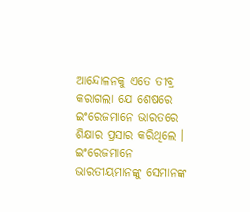ଆନ୍ଦୋଳନକୁ ଏତେ ତୀବ୍ର କରାଗଲା ଯେ ଶେଷରେ ଇଂରେଜମାନେ ଭାରତରେ ଶିକ୍ଷାର ପ୍ରସାର କରିଥିଲେ । ଇଂରେଜମାନେ ଭାରତୀୟମାନଙ୍କୁ ସେମାନଙ୍କ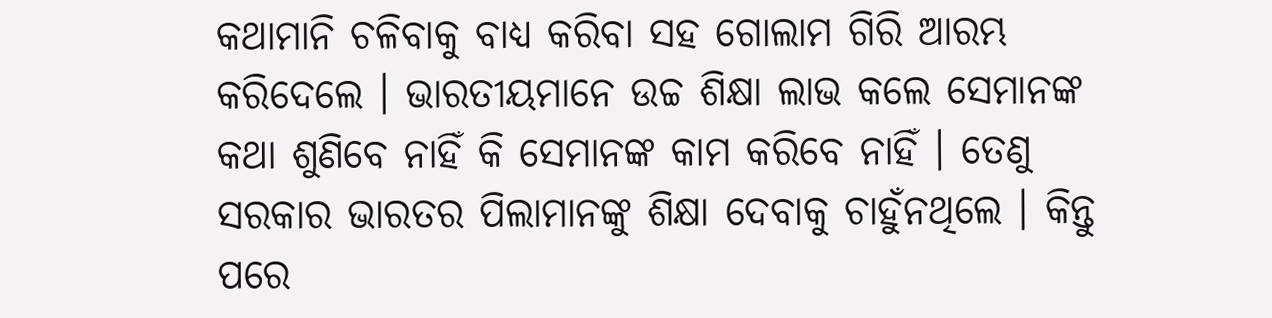କଥାମାନି ଚଳିବାକୁ ବାଧ୍ୟ କରିବା ସହ ଗୋଲାମ ଗିରି ଆରମ୍ଭ କରିଦେଲେ । ଭାରତୀୟମାନେ ଉଚ୍ଚ ଶିକ୍ଷା ଲାଭ କଲେ ସେମାନଙ୍କ କଥା ଶୁଣିବେ ନାହିଁ କି ସେମାନଙ୍କ କାମ କରିବେ ନାହିଁ । ତେଣୁ ସରକାର ଭାରତର ପିଲାମାନଙ୍କୁ ଶିକ୍ଷା ଦେବାକୁ ଚାହୁଁନଥିଲେ । କିନ୍ତୁ ପରେ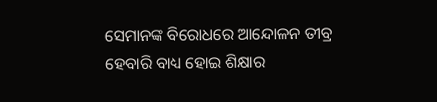ସେମାନଙ୍କ ବିରୋଧରେ ଆନ୍ଦୋଳନ ତୀବ୍ର ହେବାରି ବାଧ୍ୟ ହୋଇ ଶିକ୍ଷାର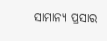ସାମାନ୍ୟ ପ୍ରସାର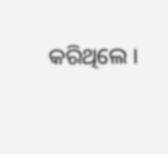କରିଥିଲେ ।